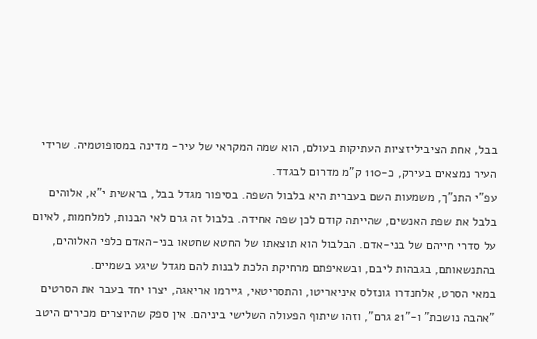בבל, אחת הציביליזציות העתיקות בעולם, הוא שמה המקראי של עיר- מדינה במסופוטמיה. שרידי העיר נמצאים בעירק, כ-110 ק"מ מדרום לבגדד.
עפ"י התנ"ך, משמעות השם בעברית היא בלבול השפה. בסיפור מגדל בבל, בראשית י"א, אלוהים בלבל את שפת האנשים, שהייתה קודם לכן שפה אחידה. בלבול זה גרם לאי הבנות, למלחמות, לאיום על סדרי חייהם של בני-אדם. הבלבול הוא תוצאתו של החטא שחטאו בני-האדם כלפי האלוהים, בהתנשאותם, בגבהות ליבם, ובשאיפתם מרחיקת הלכת לבנות להם מגדל שיגע בשמיים.
במאי הסרט, אלחנדרו גונזלס איניאריטו, והתסריטאי, גיירמו אריאגה, יצרו יחד בעבר את הסרטים "אהבה נושכת" ו-"21 גרם", וזהו שיתוף הפעולה השלישי ביניהם. אין ספק שהיוצרים מכירים היטב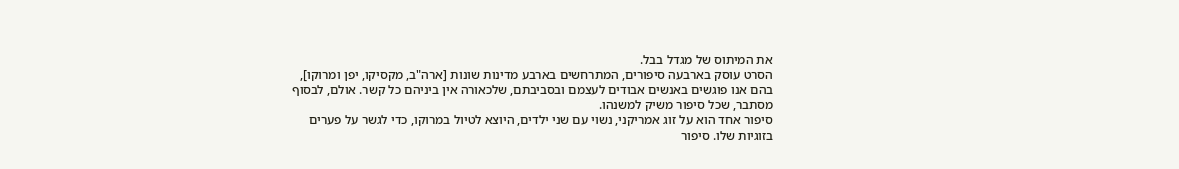את המיתוס של מגדל בבל.
הסרט עוסק בארבעה סיפורים, המתרחשים בארבע מדינות שונות [ארה"ב, מקסיקו, יפן ומרוקו], בהם אנו פוגשים באנשים אבודים לעצמם ובסביבתם, שלכאורה אין ביניהם כל קשר. אולם, לבסוף מסתבר, שכל סיפור משיק למשנהו.
סיפור אחד הוא על זוג אמריקני, נשוי עם שני ילדים, היוצא לטיול במרוקו, כדי לגשר על פערים בזוגיות שלו. סיפור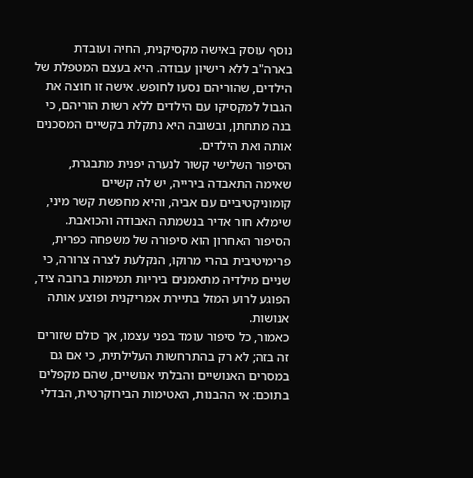נוסף עוסק באישה מקסיקנית, החיה ועובדת בארה"ב ללא רישיון עבודה. היא בעצם המטפלת של הילדים, שהוריהם נסעו לחופש. אישה זו חוצה את הגבול למקסיקו עם הילדים ללא רשות הוריהם, כי בנה מתחתן, ובשובה היא נתקלת בקשיים המסכנים אותה ואת הילדים.
הסיפור השלישי קשור לנערה יפנית מתבגרת, שאימה התאבדה בירייה, יש לה קשיים קומוניקטיביים עם אביה, והיא מחפשת קשר מיני, שימלא חור אדיר בנשמתה האבודה והכואבת. הסיפור האחרון הוא סיפורה של משפחה כפרית, פרימיטיבית בהרי מרוקו, הנקלעת לצרה צרורה, כי שניים מילדיה מתאמנים ביריות תמימות ברובה ציד, הפוגע לרוע המזל בתיירת אמריקנית ופוצע אותה אנושות.
כאמור, כל סיפור עומד בפני עצמו, אך כולם שזורים זה בזה; לא רק בהתרחשות העלילתית, כי אם גם במסרים האנושיים והבלתי אנושיים, שהם מקפלים בתוכם: אי ההבנות, האטימות הבירוקרטית, הבדלי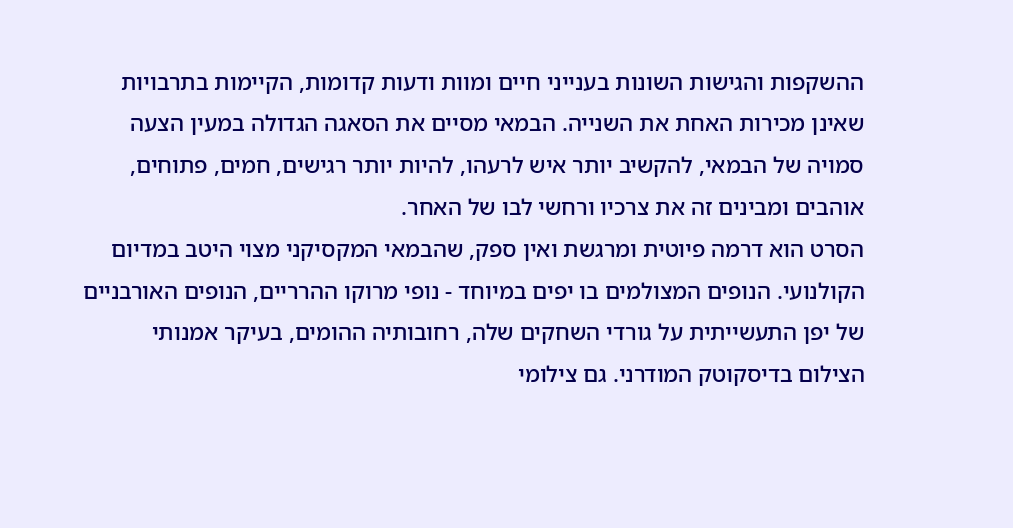ההשקפות והגישות השונות בענייני חיים ומוות ודעות קדומות, הקיימות בתרבויות שאינן מכירות האחת את השנייה. הבמאי מסיים את הסאגה הגדולה במעין הצעה סמויה של הבמאי, להקשיב יותר איש לרעהו, להיות יותר רגישים, חמים, פתוחים, אוהבים ומבינים זה את צרכיו ורחשי לבו של האחר.
הסרט הוא דרמה פיוטית ומרגשת ואין ספק, שהבמאי המקסיקני מצוי היטב במדיום הקולנועי. הנופים המצולמים בו יפים במיוחד - נופי מרוקו ההרריים, הנופים האורבניים של יפן התעשייתית על גורדי השחקים שלה, רחובותיה ההומים, בעיקר אמנותי הצילום בדיסקוטק המודרני. גם צילומי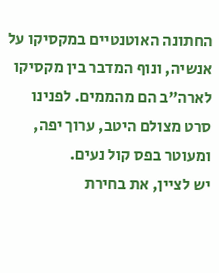החתונה האוטנטיים במקסיקו על אנשיה, ונוף המדבר בין מקסיקו לארה"ב הם מהממים. לפנינו סרט מצולם היטב, ערוך יפה, ומעוטר בפס קול נעים.
יש לציין, את בחירת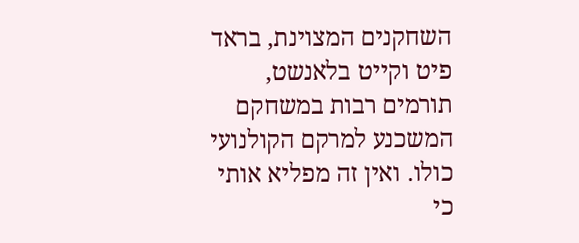השחקנים המצוינת, בראד פיט וקייט בלאנשט, תורמים רבות במשחקם המשכנע למרקם הקולנועי כולו. ואין זה מפליא אותי כי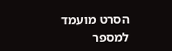הסרט מועמד למספר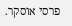פרסי אוסקר.